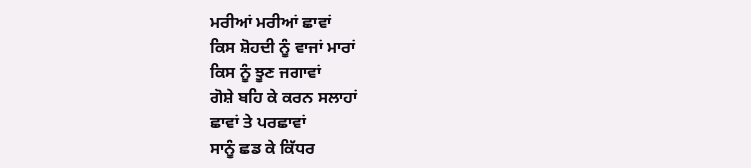ਮਰੀਆਂ ਮਰੀਆਂ ਛਾਵਾਂ
ਕਿਸ ਸ਼ੋਹਦੀ ਨੂੰ ਵਾਜਾਂ ਮਾਰਾਂ
ਕਿਸ ਨੂੰ ਝੂਣ ਜਗਾਵਾਂ
ਗੋਸ਼ੇ ਬਹਿ ਕੇ ਕਰਨ ਸਲਾਹਾਂ
ਛਾਵਾਂ ਤੇ ਪਰਛਾਵਾਂ
ਸਾਨੂੰ ਛਡ ਕੇ ਕਿੱਧਰ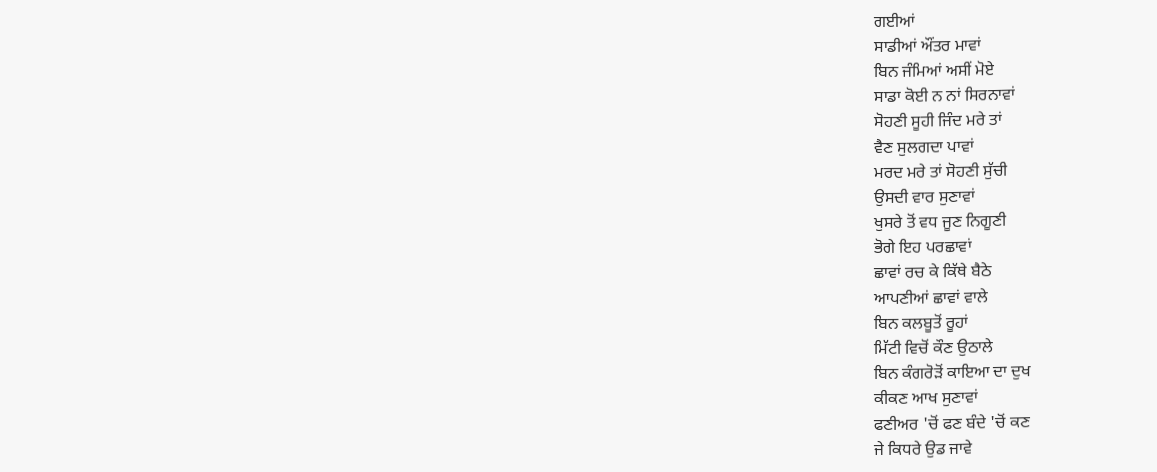ਗਈਆਂ
ਸਾਡੀਆਂ ਔਂਤਰ ਮਾਵਾਂ
ਬਿਨ ਜੰਮਿਆਂ ਅਸੀਂ ਮੋਏ
ਸਾਡਾ ਕੋਈ ਨ ਨਾਂ ਸਿਰਨਾਵਾਂ
ਸੋਹਣੀ ਸੂਹੀ ਜਿੰਦ ਮਰੇ ਤਾਂ
ਵੈਣ ਸੁਲਗਦਾ ਪਾਵਾਂ
ਮਰਦ ਮਰੇ ਤਾਂ ਸੋਹਣੀ ਸੁੱਚੀ
ਉਸਦੀ ਵਾਰ ਸੁਣਾਵਾਂ
ਖੁਸਰੇ ਤੋਂ ਵਧ ਜੂਣ ਨਿਗੂਣੀ
ਭੋਗੇ ਇਹ ਪਰਛਾਵਾਂ
ਛਾਵਾਂ ਰਚ ਕੇ ਕਿੱਥੇ ਬੈਠੇ
ਆਪਣੀਆਂ ਛਾਵਾਂ ਵਾਲੇ
ਬਿਨ ਕਲਬੂਤੋਂ ਰੂਹਾਂ
ਮਿੱਟੀ ਵਿਚੋਂ ਕੌਣ ਉਠਾਲੇ
ਬਿਨ ਕੰਗਰੋੜੋਂ ਕਾਇਆ ਦਾ ਦੁਖ
ਕੀਕਣ ਆਖ ਸੁਣਾਵਾਂ
ਫਣੀਅਰ 'ਚੋਂ ਫਣ ਬੰਦੇ 'ਚੋਂ ਕਣ
ਜੇ ਕਿਧਰੇ ਉਡ ਜਾਵੇ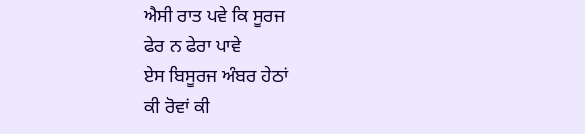ਐਸੀ ਰਾਤ ਪਵੇ ਕਿ ਸੂਰਜ
ਫੇਰ ਨ ਫੇਰਾ ਪਾਵੇ
ਏਸ ਬਿਸੂਰਜ ਅੰਬਰ ਹੇਠਾਂ
ਕੀ ਰੋਵਾਂ ਕੀ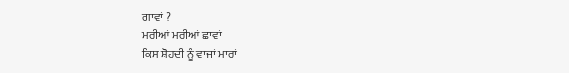ਗਾਵਾਂ ?
ਮਰੀਆਂ ਮਰੀਆਂ ਛਾਵਾਂ
ਕਿਸ ਸ਼ੋਹਦੀ ਨੂੰ ਵਾਜਾਂ ਮਾਰਾਂ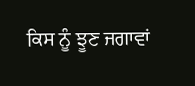ਕਿਸ ਨੂੰ ਝੂਣ ਜਗਾਵਾਂ